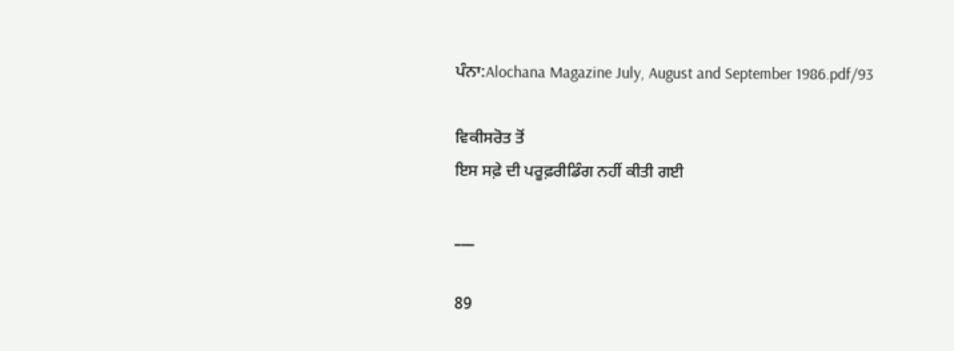ਪੰਨਾ:Alochana Magazine July, August and September 1986.pdf/93

ਵਿਕੀਸਰੋਤ ਤੋਂ
ਇਸ ਸਫ਼ੇ ਦੀ ਪਰੂਫ਼ਰੀਡਿੰਗ ਨਹੀਂ ਕੀਤੀ ਗਈ

___

89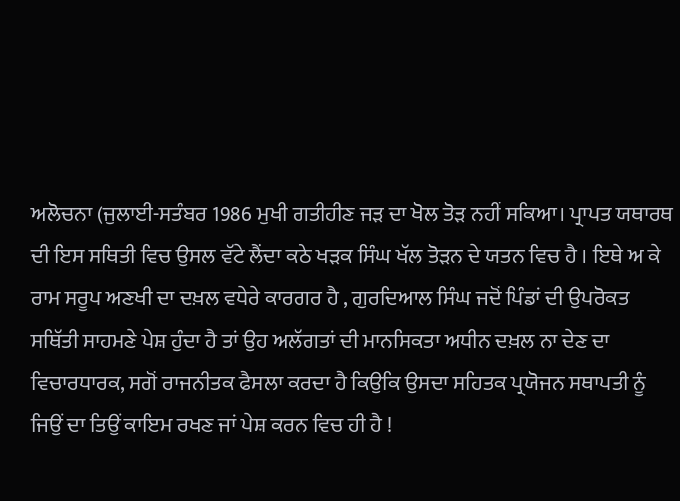ਅਲੋਚਨਾ (ਜੁਲਾਈ-ਸਤੰਬਰ 1986 ਮੁਖੀ ਗਤੀਹੀਣ ਜੜ ਦਾ ਖੋਲ ਤੋੜ ਨਹੀਂ ਸਕਿਆ। ਪ੍ਰਾਪਤ ਯਥਾਰਥ ਦੀ ਇਸ ਸਥਿਤੀ ਵਿਚ ਉਸਲ ਵੱਟੇ ਲੈਂਦਾ ਕਠੇ ਖੜਕ ਸਿੰਘ ਖੱਲ ਤੋੜਨ ਦੇ ਯਤਨ ਵਿਚ ਹੈ । ਇਥੇ ਅ ਕੇ ਰਾਮ ਸਰੂਪ ਅਣਖੀ ਦਾ ਦਖ਼ਲ ਵਧੇਰੇ ਕਾਰਗਰ ਹੈ , ਗੁਰਦਿਆਲ ਸਿੰਘ ਜਦੋਂ ਪਿੰਡਾਂ ਦੀ ਉਪਰੋਕਤ ਸਥਿੱਤੀ ਸਾਹਮਣੇ ਪੇਸ਼ ਹੁੰਦਾ ਹੈ ਤਾਂ ਉਹ ਅਲੱਗਤਾਂ ਦੀ ਮਾਨਸਿਕਤਾ ਅਧੀਨ ਦਖ਼ਲ ਨਾ ਦੇਣ ਦਾ ਵਿਚਾਰਧਾਰਕ, ਸਗੋਂ ਰਾਜਨੀਤਕ ਫੈਸਲਾ ਕਰਦਾ ਹੈ ਕਿਉਕਿ ਉਸਦਾ ਸਹਿਤਕ ਪ੍ਰਯੋਜਨ ਸਥਾਪਤੀ ਨੂੰ ਜਿਉਂ ਦਾ ਤਿਉਂ ਕਾਇਮ ਰਖਣ ਜਾਂ ਪੇਸ਼ ਕਰਨ ਵਿਚ ਹੀ ਹੈ !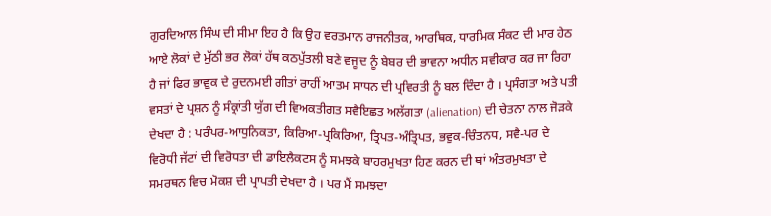ਗੁਰਦਿਆਲ ਸਿੰਘ ਦੀ ਸੀਮਾ ਇਹ ਹੈ ਕਿ ਉਹ ਵਰਤਮਾਨ ਰਾਜਨੀਤਕ, ਆਰਥਿਕ, ਧਾਰਮਿਕ ਸੰਕਟ ਦੀ ਮਾਰ ਹੇਠ ਆਏ ਲੋਕਾਂ ਦੇ ਮੁੱਠੀ ਭਰ ਲੋਕਾਂ ਹੱਥ ਕਠਪੁੱਤਲੀ ਬਣੇ ਵਜੂਦ ਨੂੰ ਬੇਬਰ ਦੀ ਭਾਵਨਾ ਅਧੀਨ ਸਵੀਕਾਰ ਕਰ ਜਾ ਰਿਹਾ ਹੈ ਜਾਂ ਫਿਰ ਭਾਵੁਕ ਦੇ ਰੁਦਨਮਈ ਗੀਤਾਂ ਰਾਹੀਂ ਆਤਮ ਸਾਧਨ ਦੀ ਪ੍ਰਵਿਰਤੀ ਨੂੰ ਬਲ ਦਿੰਦਾ ਹੈ । ਪ੍ਰਸੰਗਤਾ ਅਤੇ ਪਤੀ ਵਸਤਾਂ ਦੇ ਪ੍ਰਸ਼ਨ ਨੂੰ ਸੰਕ੍ਰਾਂਤੀ ਯੁੱਗ ਦੀ ਵਿਅਕਤੀਗਤ ਸਵੈਇਛਤ ਅਲੱਗਤਾ (alienation) ਦੀ ਚੇਤਨਾ ਨਾਲ ਜੋੜਕੇ ਦੇਖਦਾ ਹੈ : ਪਰੰਪਰ-ਆਧੁਨਿਕਤਾ, ਕਿਰਿਆ-ਪ੍ਰਕਿਰਿਆ, ਤ੍ਰਿਪਤ-ਅੰਤ੍ਰਿਪਤ, ਭਵੁਕ-ਚਿੰਤਨਧ, ਸਵੈ-ਪਰ ਦੇ ਵਿਰੋਧੀ ਜੱਟਾਂ ਦੀ ਵਿਰੋਧਤਾ ਦੀ ਡਾਇਲੈਕਟਸ ਨੂੰ ਸਮਝਕੇ ਬਾਹਰਮੁਖਤਾ ਹਿਣ ਕਰਨ ਦੀ ਥਾਂ ਅੰਤਰਮੁਖਤਾ ਦੇ ਸਮਰਥਨ ਵਿਚ ਮੋਕਸ਼ ਦੀ ਪ੍ਰਾਪਤੀ ਦੇਖਦਾ ਹੈ । ਪਰ ਮੈਂ ਸਮਝਦਾ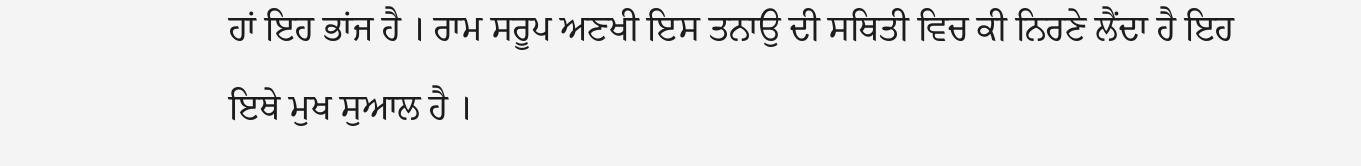ਹਾਂ ਇਹ ਭਾਂਜ ਹੈ । ਰਾਮ ਸਰੂਪ ਅਣਖੀ ਇਸ ਤਨਾਉ ਦੀ ਸਥਿਤੀ ਵਿਚ ਕੀ ਨਿਰਣੇ ਲੈਂਦਾ ਹੈ ਇਹ ਇਥੇ ਮੁਖ ਸੁਆਲ ਹੈ ।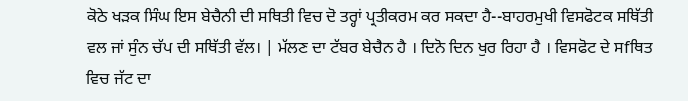ਕੋਠੇ ਖੜਕ ਸਿੰਘ ਇਸ ਬੇਚੈਨੀ ਦੀ ਸਥਿਤੀ ਵਿਚ ਦੋ ਤਰ੍ਹਾਂ ਪ੍ਰਤੀਕਰਮ ਕਰ ਸਕਦਾ ਹੈ--ਬਾਹਰਮੁਖੀ ਵਿਸਫੋਟਕ ਸਥਿੱਤੀ ਵਲ ਜਾਂ ਸੁੰਨ ਚੱਪ ਦੀ ਸਥਿੱਤੀ ਵੱਲ। | ਮੱਲਣ ਦਾ ਟੱਬਰ ਬੇਚੈਨ ਹੈ । ਦਿਨੋ ਦਿਨ ਖੁਰ ਰਿਹਾ ਹੈ । ਵਿਸਫੋਟ ਦੇ ਸfਥਿਤ ਵਿਚ ਜੱਟ ਦਾ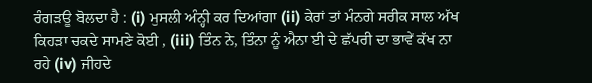ਰੰਗੜਊ ਬੋਲਦਾ ਹੈ : (i) ਮੁਸਲੀ ਅੰਨ੍ਹੀ ਕਰ ਦਿਆਂਗਾ (ii) ਕੇਰਾਂ ਤਾਂ ਮੰਨਗੇ ਸਰੀਕ ਸਾਲ ਅੱਖ ਕਿਹੜਾ ਚਕਦੇ ਸਾਮਣੇ ਕੋਈ , (iii) ਤਿੰਨ ਨੇ, ਤਿੰਨਾ ਨੂੰ ਐਨਾ ਈ ਦੇ ਛੱਪਰੀ ਦਾ ਭਾਵੇਂ ਕੱਖ ਨਾ ਰਹੇ (iv) ਜੀਹਦੇ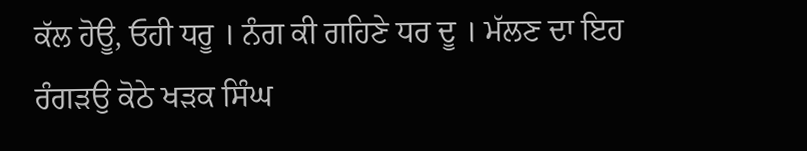ਕੱਲ ਹੋਊ, ਓਹੀ ਧਰੂ । ਨੰਗ ਕੀ ਗਹਿਣੇ ਧਰ ਦੂ । ਮੱਲਣ ਦਾ ਇਹ ਰੰਗੜਉ ਕੋਠੇ ਖੜਕ ਸਿੰਘ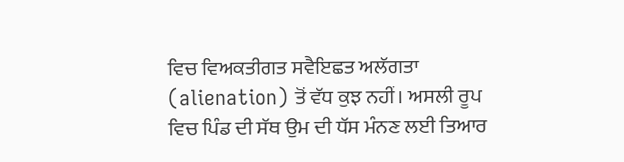ਵਿਚ ਵਿਅਕਤੀਗਤ ਸਵੈਇਛਤ ਅਲੱਗਤਾ (alienation) ਤੋਂ ਵੱਧ ਕੁਝ ਨਹੀਂ। ਅਸਲੀ ਰੂਪ ਵਿਚ ਪਿੰਡ ਦੀ ਸੱਥ ਉਮ ਦੀ ਧੱਸ ਮੰਨਣ ਲਈ ਤਿਆਰ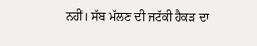ਨਹੀਂ। ਸੱਬ ਮੱਲਣ ਦੀ ਜਟੱਕੀ ਹੈਕੜ ਦਾ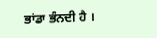ਭਾਂਡਾ ਭੰਨਦੀ ਹੈ ।